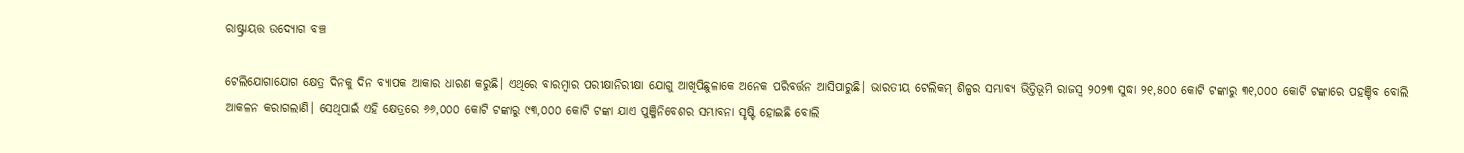ରାଷ୍ଟ୍ରାୟତ୍ତ ଉଦ୍ୟୋଗ ବଞ୍ଚ

ଟେଲିଯୋଗାଯୋଗ କ୍ଷେତ୍ର ଦିନକୁ ଦିନ ବ୍ୟାପକ ଆକାର ଧାରଣ କରୁଛି। ଏଥିରେ ବାରମ୍ବାର ପରୀକ୍ଷାନିରୀକ୍ଷା ଯୋଗୁ ଆଖିପିଛୁଳାକେ ଅନେକ ପରିବର୍ତ୍ତନ ଆସିପାରୁଛି। ଭାରତୀୟ ଟେଲିକମ୍‌ ଶିଳ୍ପର ସମ୍ଭାବ୍ୟ ଭିତ୍ତିଭୂମି ରାଜସ୍ବ ୨୦୨୩ ସୁଦ୍ଧା ୨୧,୫୦୦ କୋଟି ଟଙ୍କାରୁ ୩୧,୦୦୦ କୋଟି ଟଙ୍କାରେ ପହଞ୍ଚିବ ବୋଲି ଆକଳନ କରାଗଲାଣି। ସେଥିପାଇଁ ଏହି କ୍ଷେତ୍ରରେ ୬୬,୦୦୦ କୋଟି ଟଙ୍କାରୁ ୯୩,୦୦୦ କୋଟି ଟଙ୍କା ଯାଏ ପୁଞ୍ଜିନିବେଶର ସମ୍ଭାବନା ସୃଷ୍ଟି ହୋଇଛି ବୋଲି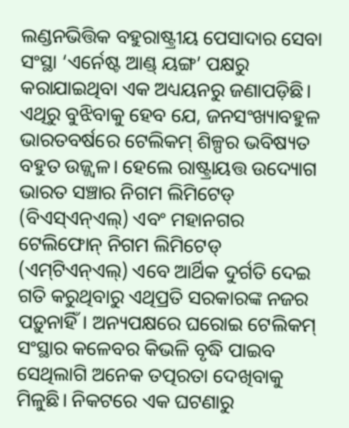ଲଣ୍ଡନଭିତ୍ତିକ ବହୁରାଷ୍ଟ୍ରୀୟ ପେସାଦାର ସେବା ସଂସ୍ଥା ‘ଏର୍ନେଷ୍ଟ ଆଣ୍ଡ୍‌ ୟଙ୍ଗ’ ପକ୍ଷରୁ କରାଯାଇଥିବା ଏକ ଅଧ୍ୟୟନରୁ ଜଣାପଡ଼ିଛି। ଏଥିରୁ ବୁଝିବାକୁ ହେବ ଯେ, ଜନସଂଖ୍ୟାବହୁଳ ଭାରତବର୍ଷରେ ଟେଲିକମ୍‌ ଶିଳ୍ପର ଭବିଷ୍ୟତ ବହୁତ ଉଜ୍ଜ୍ୱଳ। ହେଲେ ରାଷ୍ଟ୍ରାୟତ୍ତ ଉଦ୍ୟୋଗ ଭାରତ ସଞ୍ଚାର ନିଗମ ଲିମିଟେଡ୍‌ (ବିଏସ୍‌ଏନ୍‌ଏଲ୍‌) ଏବଂ ମହାନଗର ଟେଲିଫୋନ୍‌ ନିଗମ ଲିମିଟେଡ୍‌ (ଏମ୍‌ଟିଏନ୍‌ଏଲ୍‌) ଏବେ ଆର୍ଥିକ ଦୁର୍ଗତି ଦେଇ ଗତି କରୁଥିବାରୁ ଏଥିପ୍ରତି ସରକାରଙ୍କ ନଜର ପଡ଼ୁନାହିଁ। ଅନ୍ୟପକ୍ଷରେ ଘରୋଇ ଟେଲିକମ୍‌ ସଂସ୍ଥାର କଳେବର କିଭଳି ବୃଦ୍ଧି ପାଇବ ସେଥିଲାଗି ଅନେକ ତତ୍ପରତା ଦେଖିବାକୁ ମିଳୁଛି। ନିକଟରେ ଏକ ଘଟଣାରୁ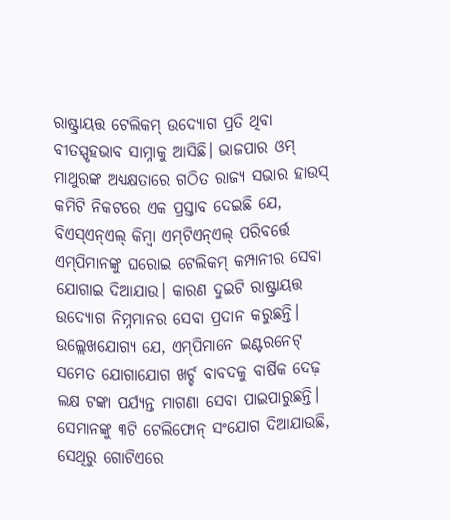ରାଷ୍ଟ୍ରାୟତ୍ତ ଟେଲିକମ୍‌ ଉଦ୍ୟୋଗ ପ୍ରତି ଥିବା ବୀତସ୍ପୃହଭାବ ସାମ୍ନାକୁ ଆସିଛି। ଭାଜପାର ଓମ୍‌ ମାଥୁରଙ୍କ ଅଧ୍ୟକ୍ଷତାରେ ଗଠିତ ରାଜ୍ୟ ସଭାର ହାଉସ୍‌ କମିଟି ନିକଟରେ ଏକ ପ୍ରସ୍ତାବ ଦେଇଛି ଯେ, ବିଏସ୍‌ଏନ୍‌ଏଲ୍‌ କିମ୍ବା ଏମ୍‌ଟିଏନ୍‌ଏଲ୍‌ ପରିବର୍ତ୍ତେ ଏମ୍‌ପିମାନଙ୍କୁ ଘରୋଇ ଟେଲିକମ୍‌ କମ୍ପାନୀର ସେବା ଯୋଗାଇ ଦିଆଯାଉ। କାରଣ ଦୁଇଟି ରାଷ୍ଟ୍ରାୟତ୍ତ ଉଦ୍ୟୋଗ ନିମ୍ନମାନର ସେବା ପ୍ରଦାନ କରୁଛନ୍ତି। ଉଲ୍ଲେଖଯୋଗ୍ୟ ଯେ, ଏମ୍‌ପିମାନେ ଇଣ୍ଟରନେଟ୍‌ ସମେତ ଯୋଗାଯୋଗ ଖର୍ଚ୍ଚ ବାବଦକୁ ବାର୍ଷିକ ଦେଢ଼ ଲକ୍ଷ ଟଙ୍କା ପର୍ଯ୍ୟନ୍ତ ମାଗଣା ସେବା ପାଇପାରୁଛନ୍ତି। ସେମାନଙ୍କୁ ୩ଟି ଟେଲିଫୋନ୍‌ ସଂଯୋଗ ଦିଆଯାଉଛି, ସେଥିରୁ ଗୋଟିଏରେ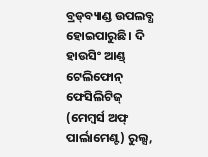ବ୍ରଡ୍‌ବ୍ୟାଣ୍ଡ ଉପଲବ୍ଧ ହୋଇପାରୁଛି। ଦି ହାଉସିଂ ଆଣ୍ଡ୍‌ ଟେଲିଫୋନ୍‌ ଫେସିଲିଟିଜ୍‌ (ମେମ୍ବର୍ସ ଅଫ୍‌ ପାର୍ଲାମେଣ୍ଟ) ରୁଲ୍ସ,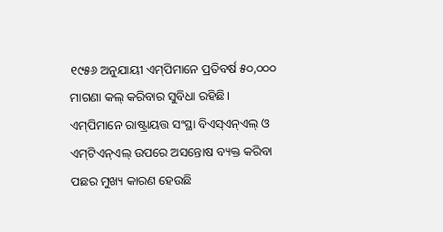୧୯୫୬ ଅନୁଯାୟୀ ଏମ୍‌ପିମାନେ ପ୍ରତିବର୍ଷ ୫୦,୦୦୦ ମାଗଣା କଲ୍‌ କରିବାର ସୁବିଧା ରହିଛି।
ଏମ୍‌ପିମାନେ ରାଷ୍ଟ୍ରାୟତ୍ତ ସଂସ୍ଥା ବିଏସ୍‌ଏନ୍‌ଏଲ୍‌ ଓ ଏମ୍‌ଟିଏନ୍‌ଏଲ୍‌ ଉପରେ ଅସନ୍ତୋଷ ବ୍ୟକ୍ତ କରିବା ପଛର ମୁଖ୍ୟ କାରଣ ହେଉଛି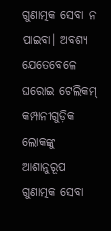ଗୁଣାତ୍ମକ ସେବା ନ ପାଇବା। ଅବଶ୍ୟ ଯେତେବେଳେ ଘରୋଇ ଟେଲିକମ୍‌ କମ୍ପାନୀଗୁଡ଼ିକ ଲୋକଙ୍କୁ ଆଶାନୁରୂପ ଗୁଣାତ୍ମକ ସେବା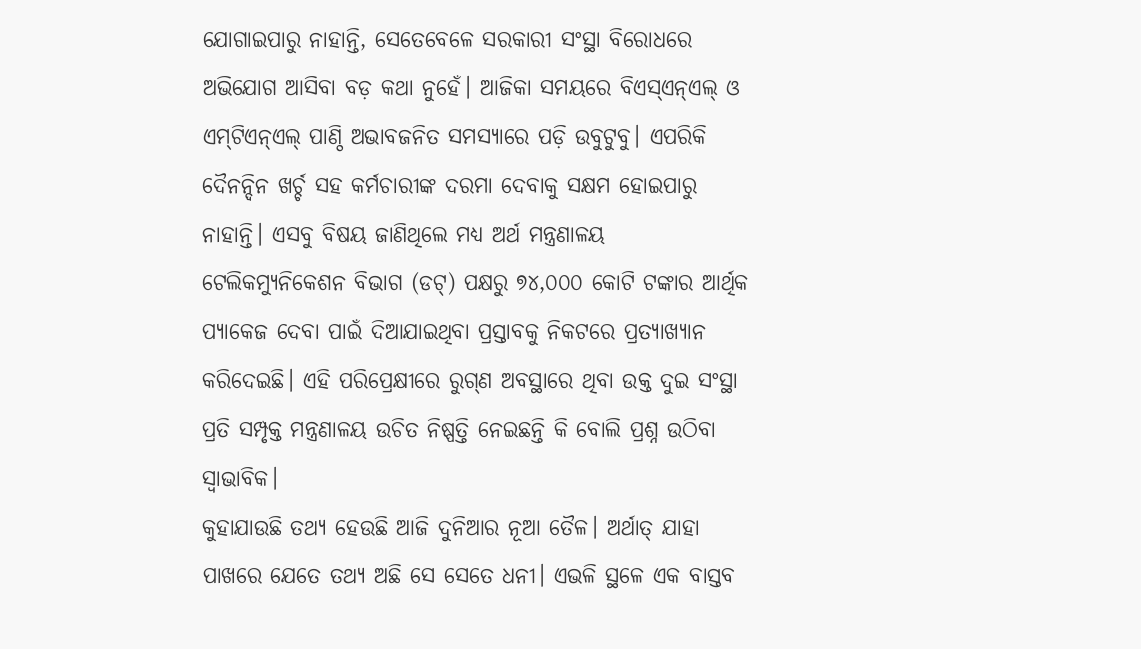ଯୋଗାଇପାରୁ ନାହାନ୍ତି, ସେତେବେଳେ ସରକାରୀ ସଂସ୍ଥା ବିରୋଧରେ ଅଭିଯୋଗ ଆସିବା ବଡ଼ କଥା ନୁହେଁ। ଆଜିକା ସମୟରେ ବିଏସ୍‌ଏନ୍‌ଏଲ୍‌ ଓ ଏମ୍‌ଟିଏନ୍‌ଏଲ୍‌ ପାଣ୍ଠି ଅଭାବଜନିତ ସମସ୍ୟାରେ ପଡ଼ି ଉବୁଟୁବୁ। ଏପରିକି ଦୈନନ୍ଦିନ ଖର୍ଚ୍ଚ ସହ କର୍ମଚାରୀଙ୍କ ଦରମା ଦେବାକୁ ସକ୍ଷମ ହୋଇପାରୁ ନାହାନ୍ତି। ଏସବୁ ବିଷୟ ଜାଣିଥିଲେ ମଧ୍ୟ ଅର୍ଥ ମନ୍ତ୍ରଣାଳୟ ଟେଲିକମ୍ୟୁନିକେଶନ ବିଭାଗ (ଡଟ୍‌) ପକ୍ଷରୁ ୭୪,୦୦୦ କୋଟି ଟଙ୍କାର ଆର୍ଥିକ ପ୍ୟାକେଜ ଦେବା ପାଇଁ ଦିଆଯାଇଥିବା ପ୍ରସ୍ତାବକୁ ନିକଟରେ ପ୍ରତ୍ୟାଖ୍ୟାନ କରିଦେଇଛି। ଏହି ପରିପ୍ରେକ୍ଷୀରେ ରୁଗ୍‌ଣ ଅବସ୍ଥାରେ ଥିବା ଉକ୍ତ ଦୁଇ ସଂସ୍ଥା ପ୍ରତି ସମ୍ପୃକ୍ତ ମନ୍ତ୍ରଣାଳୟ ଉଚିତ ନିଷ୍ପତ୍ତି ନେଇଛନ୍ତି କି ବୋଲି ପ୍ରଶ୍ନ ଉଠିବା ସ୍ବାଭାବିକ।
କୁହାଯାଉଛି ତଥ୍ୟ ହେଉଛି ଆଜି ଦୁନିଆର ନୂଆ ତୈଳ। ଅର୍ଥାତ୍‌ ଯାହା ପାଖରେ ଯେତେ ତଥ୍ୟ ଅଛି ସେ ସେତେ ଧନୀ। ଏଭଳି ସ୍ଥଳେ ଏକ ବାସ୍ତବ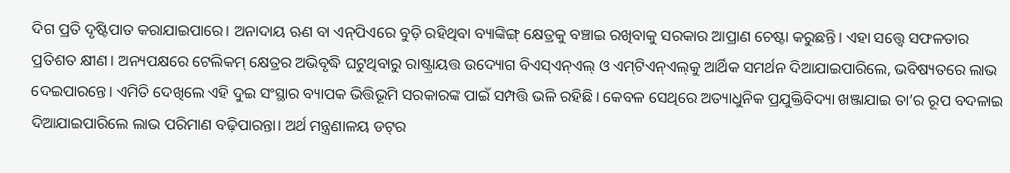ଦିଗ ପ୍ରତି ଦୃଷ୍ଟିପାତ କରାଯାଇପାରେ। ଅନାଦାୟ ଋଣ ବା ଏନ୍‌ପିଏରେ ବୁଡ଼ି ରହିଥିବା ବ୍ୟାଙ୍କିଙ୍ଗ୍‌ କ୍ଷେତ୍ରକୁ ବଞ୍ଚାଇ ରଖିବାକୁ ସରକାର ଆପ୍ରାଣ ଚେଷ୍ଟା କରୁଛନ୍ତି। ଏହା ସତ୍ତ୍ୱେ ସଫଳତାର ପ୍ରତିଶତ କ୍ଷୀଣ। ଅନ୍ୟପକ୍ଷରେ ଟେଲିକମ୍‌ କ୍ଷେତ୍ରର ଅଭିବୃଦ୍ଧି ଘଟୁଥିବାରୁ ରାଷ୍ଟ୍ରାୟତ୍ତ ଉଦ୍ୟୋଗ ବିଏସ୍‌ଏନ୍‌ଏଲ୍‌ ଓ ଏମ୍‌ଟିଏନ୍‌ଏଲ୍‌କୁ ଆର୍ଥିକ ସମର୍ଥନ ଦିଆଯାଇପାରିଲେ, ଭବିଷ୍ୟତରେ ଲାଭ ଦେଇପାରନ୍ତେ। ଏମିତି ଦେଖିଲେ ଏହି ଦୁଇ ସଂସ୍ଥାର ବ୍ୟାପକ ଭିତ୍ତିଭୂମି ସରକାରଙ୍କ ପାଇଁ ସମ୍ପତ୍ତି ଭଳି ରହିଛି। କେବଳ ସେଥିରେ ଅତ୍ୟାଧୁନିକ ପ୍ରଯୁକ୍ତିବିଦ୍ୟା ଖଞ୍ଜାଯାଇ ତା’ର ରୂପ ବଦଳାଇ ଦିଆଯାଇପାରିଲେ ଲାଭ ପରିମାଣ ବଢ଼ିପାରନ୍ତା। ଅର୍ଥ ମନ୍ତ୍ରଣାଳୟ ଡଟ୍‌ର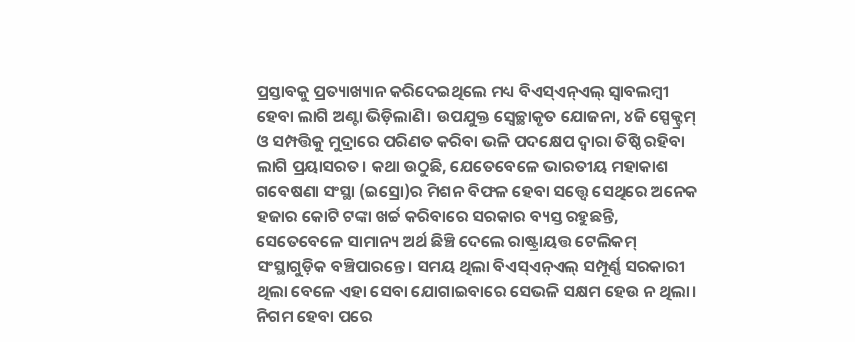ପ୍ରସ୍ତାବକୁ ପ୍ରତ୍ୟାଖ୍ୟାନ କରିଦେଇଥିଲେ ମଧ୍ୟ ବିଏସ୍‌ଏନ୍‌ଏଲ୍‌ ସ୍ବାବଲମ୍ବୀ ହେବା ଲାଗି ଅଣ୍ଟା ଭିଡ଼ିଲାଣି। ଉପଯୁକ୍ତ ସ୍ବେଚ୍ଛାକୃତ ଯୋଜନା, ୪ଜି ସ୍ପେକ୍ଟ୍ରମ୍‌ ଓ ସମ୍ପତ୍ତିକୁ ମୁଦ୍ରାରେ ପରିଣତ କରିବା ଭଳି ପଦକ୍ଷେପ ଦ୍ୱାରା ତିଷ୍ଠି ରହିବା ଲାଗି ପ୍ରୟାସରତ। କଥା ଉଠୁଛି, ଯେତେବେଳେ ଭାରତୀୟ ମହାକାଶ ଗବେଷଣା ସଂସ୍ଥା (ଇସ୍ରୋ)ର ମିଶନ ବିଫଳ ହେବା ସତ୍ତ୍ୱେ ସେଥିରେ ଅନେକ ହଜାର କୋଟି ଟଙ୍କା ଖର୍ଚ୍ଚ କରିବାରେ ସରକାର ବ୍ୟସ୍ତ ରହୁଛନ୍ତି, ସେତେବେଳେ ସାମାନ୍ୟ ଅର୍ଥ ଛିଞ୍ଚି ଦେଲେ ରାଷ୍ଟ୍ରାୟତ୍ତ ଟେଲିକମ୍‌ ସଂସ୍ଥାଗୁଡ଼ିକ ବଞ୍ଚିପାରନ୍ତେ। ସମୟ ଥିଲା ବିଏସ୍‌ଏନ୍‌ଏଲ୍‌ ସମ୍ପୂର୍ଣ୍ଣ ସରକାରୀ ଥିଲା ବେଳେ ଏହା ସେବା ଯୋଗାଇବାରେ ସେଭଳି ସକ୍ଷମ ହେଉ ନ ଥିଲା। ନିଗମ ହେବା ପରେ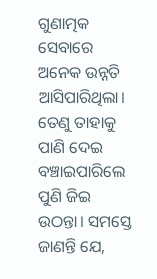ଗୁଣାତ୍ମକ ସେବାରେ ଅନେକ ଉନ୍ନତି ଆସିପାରିଥିଲା। ତେଣୁ ତାହାକୁ ପାଣି ଦେଇ ବଞ୍ଚାଇପାରିଲେ ପୁଣି ଜିଇ ଉଠନ୍ତା। ସମସ୍ତେ ଜାଣନ୍ତି ଯେ,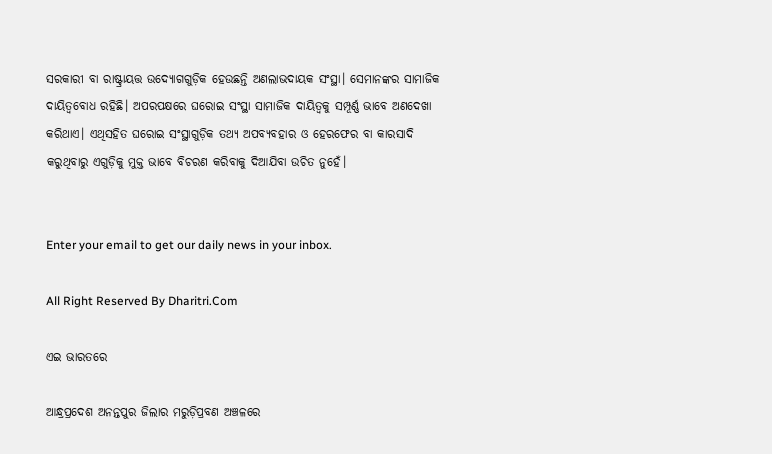ସରକାରୀ ବା ରାଷ୍ଟ୍ରାୟତ୍ତ ଉଦ୍ୟୋଗଗୁଡ଼ିକ ହେଉଛନ୍ତି ଅଣଲାଭଦାୟକ ସଂସ୍ଥା। ସେମାନଙ୍କର ସାମାଜିକ ଦାୟିତ୍ୱବୋଧ ରହିଛି। ଅପରପକ୍ଷରେ ଘରୋଇ ସଂସ୍ଥା ସାମାଜିକ ଦାୟିତ୍ୱକୁ ସମ୍ପୂର୍ଣ୍ଣ ଭାବେ ଅଣଦେଖା କରିଥାଏ। ଏଥିସହିତ ଘରୋଇ ସଂସ୍ଥାଗୁଡ଼ିକ ତଥ୍ୟ ଅପବ୍ୟବହାର ଓ ହେରଫେର ବା କାରସାଦି କରୁଥିବାରୁ ଏଗୁଡ଼ିକୁ ମୁକ୍ତ ଭାବେ ବିଚରଣ କରିବାକୁ ଦିଆଯିବା ଉଚିତ ନୁହେଁ।


Enter your email to get our daily news in your inbox.

All Right Reserved By Dharitri.Com

ଏଇ ଭାରତରେ

ଆନ୍ଧ୍ରପ୍ରଦେଶ ଅନନ୍ତପୁର ଜିଲାର ମରୁଡ଼ିପ୍ରବଣ ଅଞ୍ଚଳରେ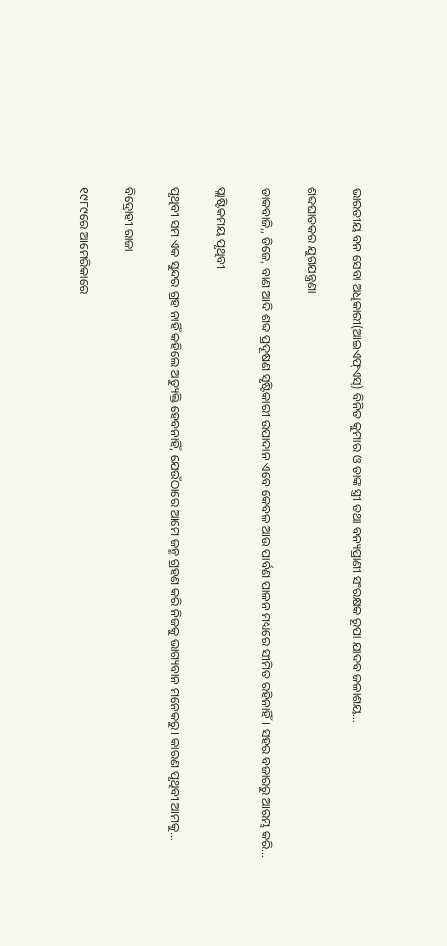ଭାରତୀୟ ବନ ସେବା ଅଧିକାରୀ(ଆଇଏଫ୍‌ଏସ୍‌) ବିନିତ କୁମାର ଓ ତାଙ୍କ ସ୍ତ୍ରୀ ତଥା ବନ୍ୟପ୍ରାଣୀ ସଂରକ୍ଷକ ରୂପା ଯାଦବ ଜଳାଶୟ…

ଶବ୍ଦଘାତକର ଯୁଗଯନ୍ତ୍ରଣା

ଡାକବାଜି,, ଡିଜେ, ବାଣ ଆଦି ଶବ୍ଦ ପ୍ରଦୂଷଣ ସୃଷ୍ଟିକାରୀ ଉପାଦାନ ଏବେ କେବଳ ଆଉ ପାର୍ବଣ ପାଳନ ମଧ୍ୟରେ ସୀମିତ ରହିନାହିଁ। ସହର ବଜାରରୁ ଆରମ୍ଭ କରି…

ପ୍ଲାଷ୍ଟିକମୟ ପୃଥିବୀ

ପୃଥିବୀ ସମ ଏକ ସୁନ୍ଦର ଗ୍ରହ ନାହିଁ କହିଲେ ଅତ୍ୟୁକ୍ତି ହେବନାହିଁ, ଯେଉଁଠାରେ ଆମେ ଜନ୍ମ ଗ୍ରହଣ କରି ନିଜକୁ ଭାଗ୍ୟବାନ ମନେକରୁ। କାରଣ ପୃଥିବୀ ଆମକୁ…

ବିଦ୍ରୋହୀ ରାଜା

୧୯୮୯ରେ ଆମେରିକାରେ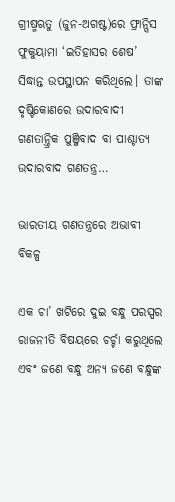ଗ୍ରୀଷ୍ମଋତୁ (ଜୁନ-ଅଗଷ୍ଟ)ରେ ଫ୍ରାନ୍ସିସ ଫୁକୁୟାମା ‘ଇତିହାସର ଶେଷ’ ସିଦ୍ଧାନ୍ତ ଉପସ୍ଥାପନ କରିଥିଲେ। ତାଙ୍କ ଦୃଷ୍ଟିକୋଣରେ ଉଦାରବାଦୀ ଗଣତାନ୍ତ୍ରିକ ପୁଞ୍ଜିବାଦ ବା ପାଶ୍ଚାତ୍ୟ ଉଦାରବାଦ ଗଣତନ୍ତ୍ର…

ଭାରତୀୟ ଗଣତନ୍ତ୍ରରେ ଅଭାବୀ ବିକଳ୍ପ

ଏକ ଚା’ ଖଟିରେ ଦୁଇ ବନ୍ଧୁ ପରସ୍ପର ରାଜନୀତି ବିଷୟରେ ଚର୍ଚ୍ଚା କରୁଥିଲେ ଏବଂ ଜଣେ ବନ୍ଧୁ ଅନ୍ୟ ଜଣେ ବନ୍ଧୁଙ୍କ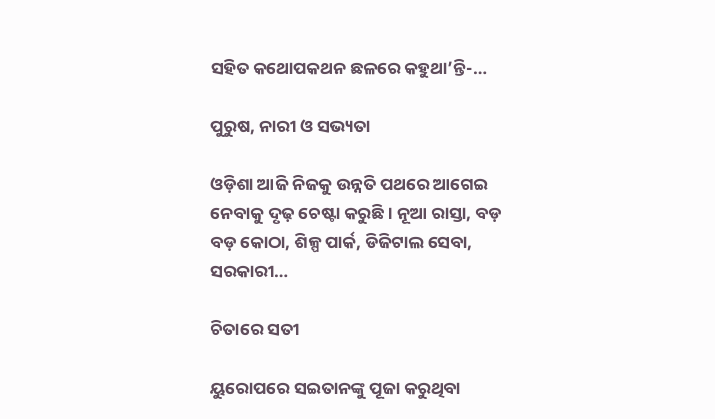ସହିତ କଥୋପକଥନ ଛଳରେ କହୁଥା’ନ୍ତି-…

ପୁରୁଷ, ନାରୀ ଓ ସଭ୍ୟତା

ଓଡ଼ିଶା ଆଜି ନିଜକୁ ଉନ୍ନତି ପଥରେ ଆଗେଇ ନେବାକୁ ଦୃଢ଼ ଚେଷ୍ଟା କରୁଛି। ନୂଆ ରାସ୍ତା, ବଡ଼ ବଡ଼ କୋଠା, ଶିଳ୍ପ ପାର୍କ, ଡିଜିଟାଲ ସେବା, ସରକାରୀ…

ଚିତାରେ ସତୀ

ୟୁରୋପରେ ସଇତାନଙ୍କୁ ପୂଜା କରୁଥିବା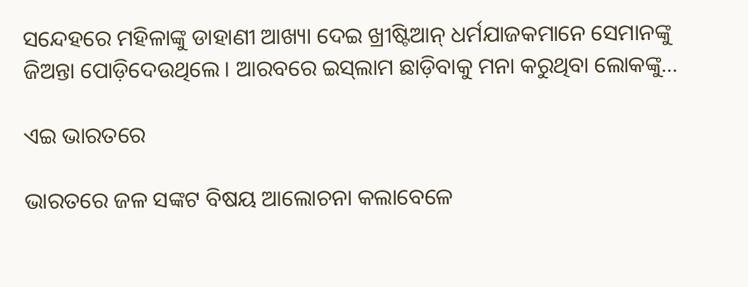ସନ୍ଦେହରେ ମହିଳାଙ୍କୁ ଡାହାଣୀ ଆଖ୍ୟା ଦେଇ ଖ୍ରୀଷ୍ଟିଆନ୍‌ ଧର୍ମଯାଜକମାନେ ସେମାନଙ୍କୁ ଜିଅନ୍ତା ପୋଡ଼ିଦେଉଥିଲେ। ଆରବରେ ଇସ୍‌ଲାମ ଛାଡ଼ିବାକୁ ମନା କରୁଥିବା ଲୋକଙ୍କୁ…

ଏଇ ଭାରତରେ

ଭାରତରେ ଜଳ ସଙ୍କଟ ବିଷୟ ଆଲୋଚନା କଲାବେଳେ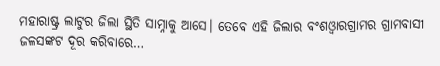ମହାରାଷ୍ଟ୍ର ଲାଟୁର ଜିଲା ସ୍ଥିତି ସାମ୍ନାକୁ ଆସେ। ତେବେ ଏହି ଜିଲାର ବଂଶଓ୍ବାରଗ୍ରାମର ଗ୍ରାମବାସୀ ଜଳସଙ୍କଟ ଦୂର କରିବାରେ…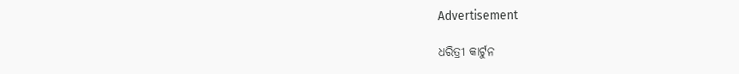Advertisement

ଧରିତ୍ରୀ କାର୍ଟୁନ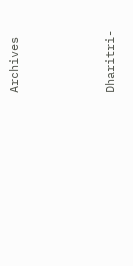Archives



Dharitri-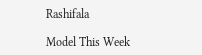Rashifala

Model This Week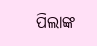ପିଲାଙ୍କ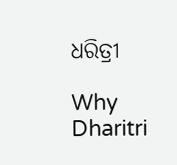ଧରିତ୍ରୀ

Why Dharitri